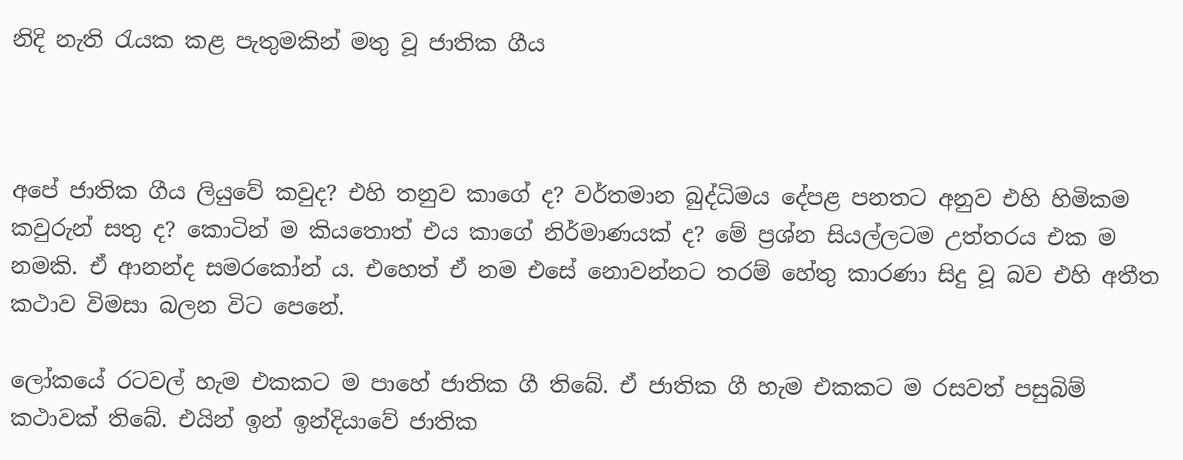නිදි නැති රැයක කළ පැතුමකින් මතු වූ ජාතික ගීය



අපේ ජාතික ගීය ලියුවේ කවුද? එහි තනුව කාගේ ද? වර්තමාන බුද්ධිමය දේපළ පනතට අනුව එහි හිමිකම කවුරුන් සතු ද? කොටින් ම කියතොත් එය කාගේ නිර්මාණයක් ද? මේ ප්‍රශ්න සියල්ලටම උත්තරය එක ම නමකි. ඒ ආනන්ද සමරකෝන් ය. එහෙත් ඒ නම එසේ නොවන්නට තරම් හේතු කාරණා සිදු වූ බව එහි අතීත කථාව විමසා බලන විට පෙනේ.

ලෝකයේ රටවල් හැම එකකට ම පාහේ ජාතික ගී තිබේ. ඒ ජාතික ගී හැම එකකට ම රසවත් පසුබිම් කථාවක් තිබේ. එයින් ඉන් ඉන්දියාවේ ජාතික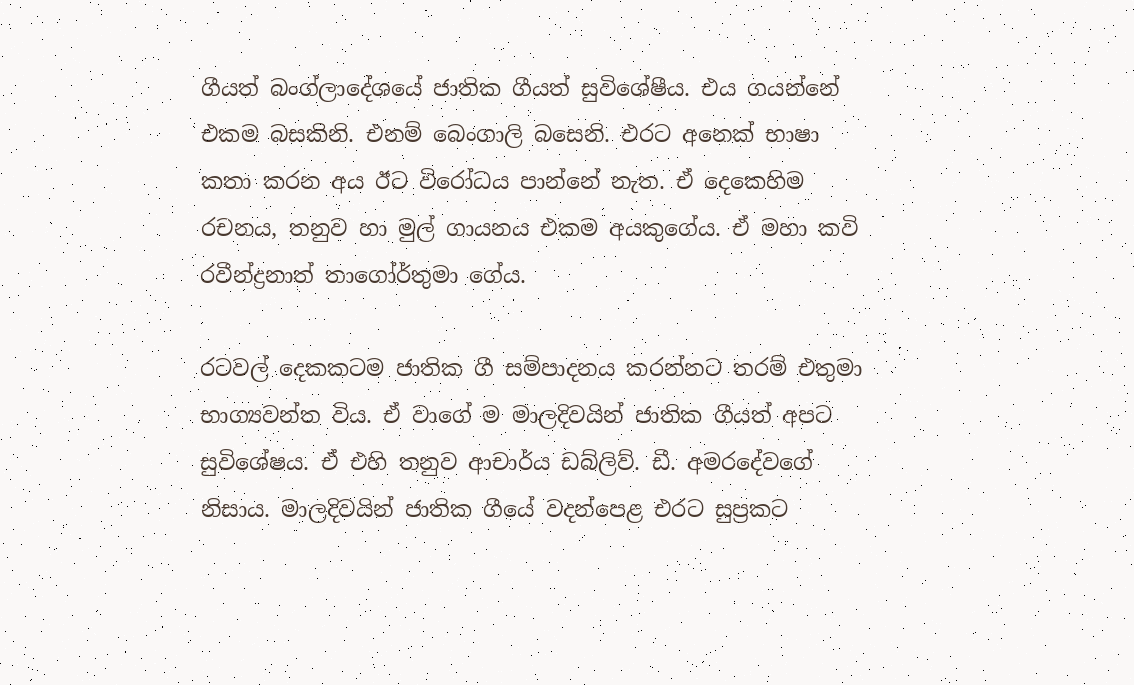ගීයත් බංග්ලාදේශයේ ජාතික ගීයත් සුවිශේෂීය. එය ගයන්නේ එකම බසකිනි. එනම් බෙංගාලි බසෙනි. එරට අනෙක් භාෂා කතා කරන අය ඊට විරෝධය පාන්නේ නැත. ඒ දෙකෙහිම රචනය, තනුව හා මුල් ගායනය එකම අයකුගේය. ඒ මහා කවි රවීන්ද්‍රනාත් තාගෝර්තුමා ගේය.

රටවල් දෙකකටම ජාතික ගී සම්පාදනය කරන්නට තරම් එතුමා භාග්‍යවන්ත විය. ඒ වාගේ ම මාලදිවයින් ජාතික ගීයත් අපට සුවිශේෂය. ඒ එහි තනුව ආචාර්ය ඩබ්ලිව්. ඩී. අමරදේවගේ නිසාය. මාලදිවයින් ජාතික ගීයේ වදන්පෙළ එරට සුප්‍රකට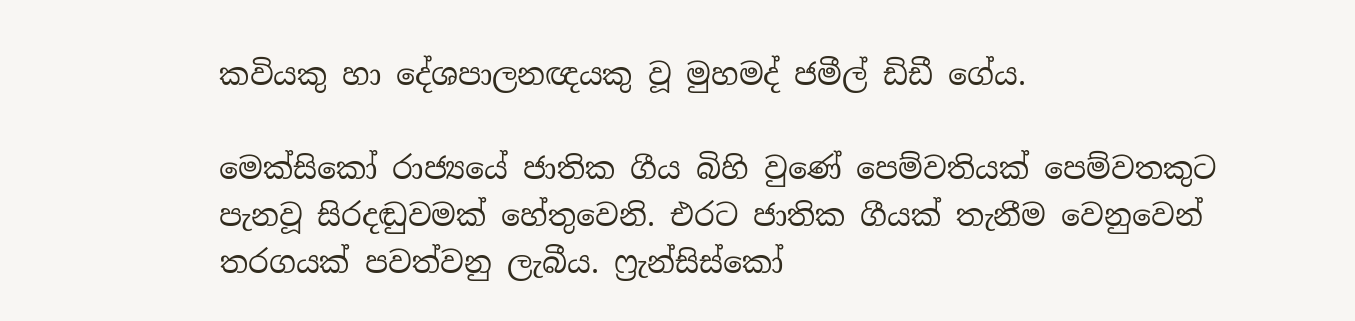කවියකු හා දේශපාලනඥයකු වූ මුහමද් ජමීල් ඩිඩී ගේය.

මෙක්සිකෝ රාජ්‍යයේ ජාතික ගීය බිහි වුණේ පෙම්වතියක් පෙම්වතකුට පැනවූ සිරදඬුවමක් හේතුවෙනි. එරට ජාතික ගීයක් තැනීම වෙනුවෙන් තරගයක් පවත්වනු ලැබීය. ෆ්‍රැන්සිස්කෝ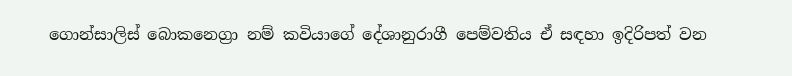ගොන්සාලිස් බොකනෙග්‍රා නම් කවියාගේ දේශානුරාගී පෙම්වතිය ඒ සඳහා ඉදිරිපත් වන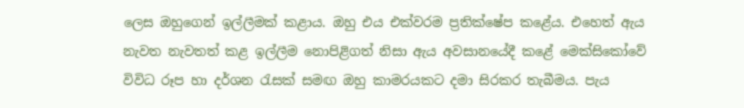ලෙස ඔහුගෙන් ඉල්ලීමක් කළාය. ඔහු එය එක්වරම ප්‍රතික්ෂේප කළේය. එහෙත් ඇය නැවත නැවතත් කළ ඉල්ලීම නොපිළිගත් නිසා ඇය අවසානයේදී කළේ මෙක්සිකෝවේ විවිධ රූප හා දර්ශන රැසක් සමඟ ඔහු කාමරයකට දමා සිරකර තැබීමය. පැය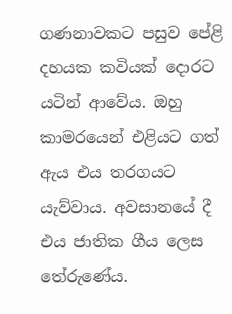ගණනාවකට පසුව පේළි දහයක කවියක් දොරට යටින් ආවේය. ඔහු කාමරයෙන් එළියට ගත් ඇය එය තරගයට යැව්වාය. අවසානයේ දී එය ජාතික ගීය ලෙස තේරුණේය.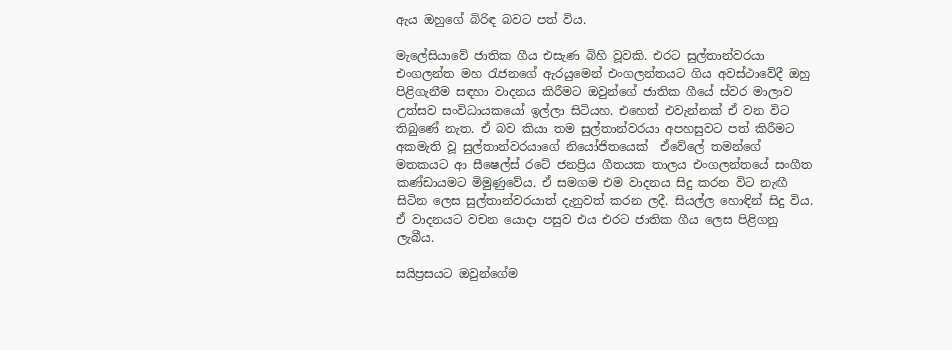ඇය ඔහුගේ බිරිඳ බවට පත් විය.

මැලේසියාවේ ජාතික ගීය එසැණ බිහි වූවකි. එරට සුල්තාන්වරයා එංගලන්ත මහ රැජනගේ ඇරයුමෙන් එංගලන්තයට ගිය අවස්ථාවේදී ඔහු පිළිගැනීම සඳහා වාදනය කිරීමට ඔවුන්ගේ ජාතික ගීයේ ස්වර මාලාව උත්සව සංවිධායකයෝ ඉල්ලා සිටියහ. එහෙත් එවැන්නක් ඒ වන විට තිබුණේ නැත. ඒ බව කියා තම සුල්තාන්වරයා අපහසුවට පත් කිරීමට අකමැති වූ සුල්තාන්වරයාගේ නියෝජිතයෙක්  ඒවේලේ තමන්ගේ මතකයට ආ සීෂෙල්ස් රටේ ජනප්‍රිය ගීතයක තාලය එංගලන්තයේ සංගීත කණ්ඩායමට මිමුණුවේය. ඒ සමගම එම වාදනය සිදු කරන විට නැඟී සිටින ලෙස සුල්තාන්වරයාත් දැනුවත් කරන ලදී. සියල්ල හොඳින් සිදු විය. ඒ වාදනයට වචන යොදා පසුව එය එරට ජාතික ගීය ලෙස පිළිගනු ලැබීය.

සයිප්‍රසයට ඔවුන්ගේම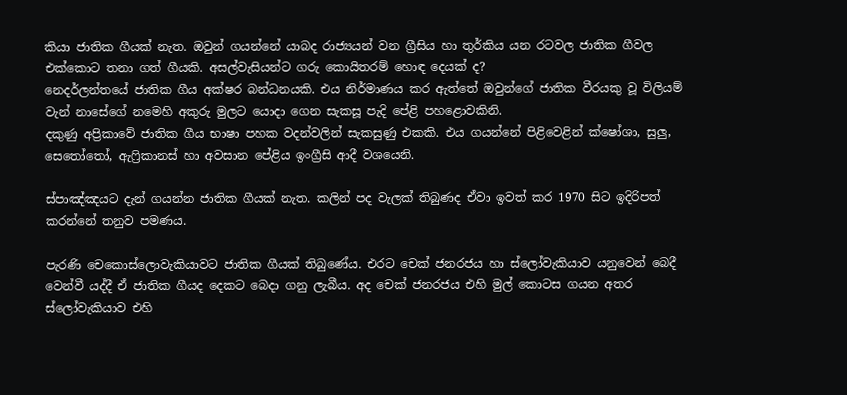කියා ජාතික ගීයක් නැත. ඔවුන් ගයන්නේ යාබද රාජ්‍යයන් වන ග්‍රීසිය හා තුර්කිය යන රටවල ජාතික ගීවල එක්කොට තනා ගත් ගීයකි. අසල්වැසියන්ට ගරු කොයිතරම් හොඳ දෙයක් ද?
නෙදර්ලන්තයේ ජාතික ගීය අක්ෂර බන්ධනයකි. එය නිර්මාණය කර ඇත්තේ ඔවුන්ගේ ජාතික වීරයකු වූ විලියම් වැන් නාසේගේ නමෙහි අකුරු මුලට යොදා ගෙන සැකසූ පැදි පේළි පහළොවකිනි.
දකුණු අප්‍රිකාවේ ජාතික ගීය භාෂා පහක වදන්වලින් සැකසුණු එකකි. එය ගයන්නේ පිළිවෙළින් ක්ෂෝශා, සුලු, සෙතෝතෝ, ඇෆ්‍රිකානස් හා අවසාන පේළිය ඉංග්‍රීසි ආදී වශයෙනි.

ස්පාඤ්ඤයට දැන් ගයන්න ජාතික ගීයක් නැත. කලින් පද වැලක් තිබුණද ඒවා ඉවත් කර 1970 සිට ඉදිරිපත් කරන්නේ තනුව පමණය.

පැරණි චෙකොස්ලොවැකියාවට ජාතික ගීයක් තිබුණේය. එරට චෙක් ජනරජය හා ස්ලෝවැකියාව යනුවෙන් බෙදී වෙන්වී යද්දී ඒ ජාතික ගීයද දෙකට බෙදා ගනු ලැබීය. අද චෙක් ජනරජය එහි මුල් කොටස ගයන අතර ස්ලෝවැකියාව එහි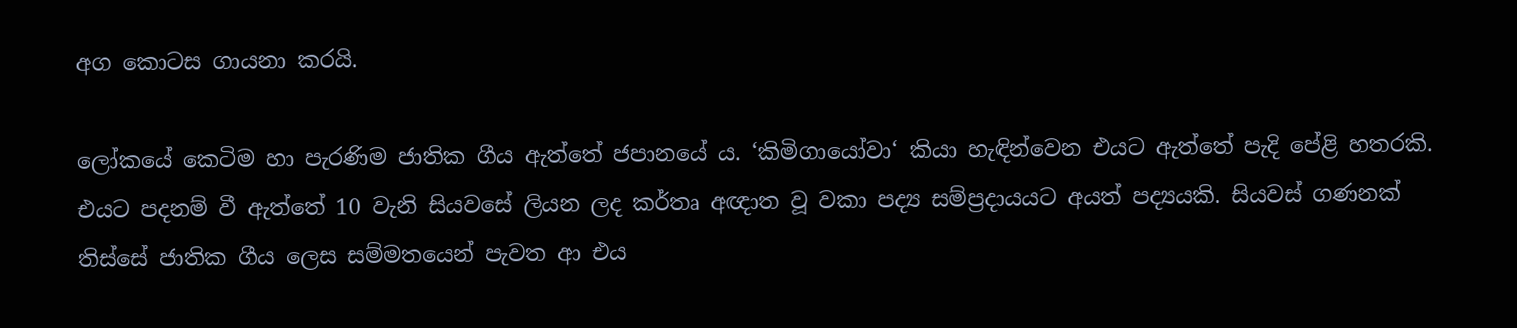අග කොටස ගායනා කරයි.

ලෝකයේ කෙටිම හා පැරණිම ජාතික ගීය ඇත්තේ ජපානයේ ය. ‘කිමිගායෝවා‘ කියා හැඳින්වෙන එයට ඇත්තේ පැදි පේළි හතරකි. එයට පදනම් වී ඇත්තේ 10 වැනි සියවසේ ලියන ලද කර්තෘ අඥාත වූ වකා පද්‍ය සම්ප්‍රදායයට අයත් පද්‍යයකි. සියවස් ගණනක් තිස්සේ ජාතික ගීය ලෙස සම්මතයෙන් පැවත ආ එය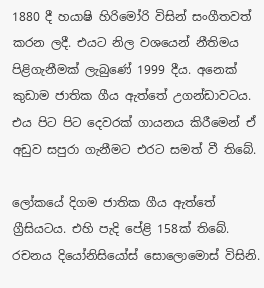1880 දී හයාෂි හිරිමෝරි විසින් සංගීතවත් කරන ලදී. එයට නිල වශයෙන් නීතිමය පිළිගැනීමක් ලැබුණේ 1999 දීය. අනෙක් කුඩාම ජාතික ගීය ඇත්තේ උගන්ඩාවටය. එය පිට පිට දෙවරක් ගායනය කිරීමෙන් ඒ අඩුව සපුරා ගැනීමට එරට සමත් වී තිබේ.

ලෝකයේ දිගම ජාතික ගීය ඇත්තේ ග්‍රීසියටය. එහි පැදි පේළි 158ක් තිබේ. රචනය දියෝනිසියෝස් සොලොමොස් විසිනි.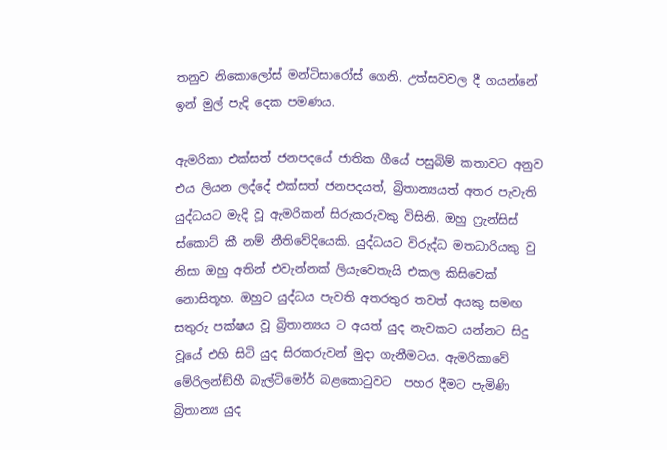තනුව නිකොලෝස් මන්ටිසාරෝස් ගෙනි. උත්සවවල දී ගයන්නේ ඉන් මුල් පැදි දෙක පමණය.

ඇමරිකා එක්සත් ජනපදයේ ජාතික ගීයේ පසුබිම් කතාවට අනුව එය ලියන ලද්දේ එක්සත් ජනපදයත්, බ්‍රිතාන්‍යයත් අතර පැවැති යුද්ධයට මැදි වූ ඇමරිකන් සිරුකරුවකු විසිනි. ඔහු ෆ්‍රැන්සිස් ස්කොට් කී නම් නීතිවේදියෙකි. යුද්ධයට විරුද්ධ මතධාරියකු වු නිසා ඔහු අතින් එවැන්නක් ලියැවෙතැයි එකල කිසිවෙක් නොසිතූහ. ඔහුට යුද්ධය පැවති අතරතුර තවත් අයකු සමඟ සතුරු පක්ෂය වූ බ්‍රිතාන්‍යය ට අයත් යුද නැවකට යන්නට සිදු වූයේ එහි සිටි යුද සිරකරුවන් මුදා ගැනීමටය. ඇමරිකාවේ මේරිලන්ඞ්හී බැල්ටිමෝර් බළකොටුවට  පහර දීමට පැමිණි බ්‍රිතාන්‍ය යුද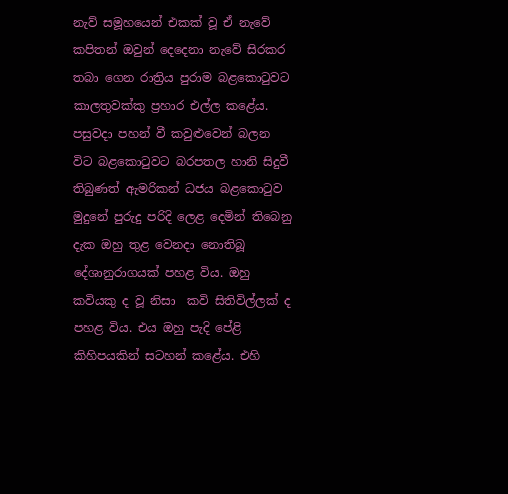නැව් සමූහයෙන් එකක් වූ ඒ නැවේ කපිතන් ඔවුන් දෙදෙනා නැවේ සිරකර තබා ගෙන රාත්‍රිය පුරාම බළකොටුවට කාලතුවක්කු ප්‍රහාර එල්ල කළේය. පසුවදා පහන් වී කවුළුවෙන් බලන විට බළකොටුවට බරපතල හානි සිදුවී තිබුණත් ඇමරිකන් ධජය බළකොටුව මුදුනේ පුරුදු පරිදි ලෙළ දෙමින් තිබෙනු දැක ඔහු තුළ වෙනදා නොතිබූ දේශානුරාගයක් පහළ විය. ඔහු කවියකු ද වූ නිසා  කවි සිතිවිල්ලක් ද පහළ විය. එය ඔහු පැදි පේළි කිහිපයකින් සටහන් කළේය. එහි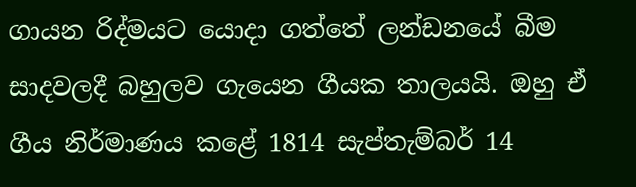ගායන රිද්මයට යොදා ගත්තේ ලන්ඩනයේ බීම සාදවලදී බහුලව ගැයෙන ගීයක තාලයයි. ඔහු ඒ ගීය නිර්මාණය කළේ 1814 සැප්තැම්බර් 14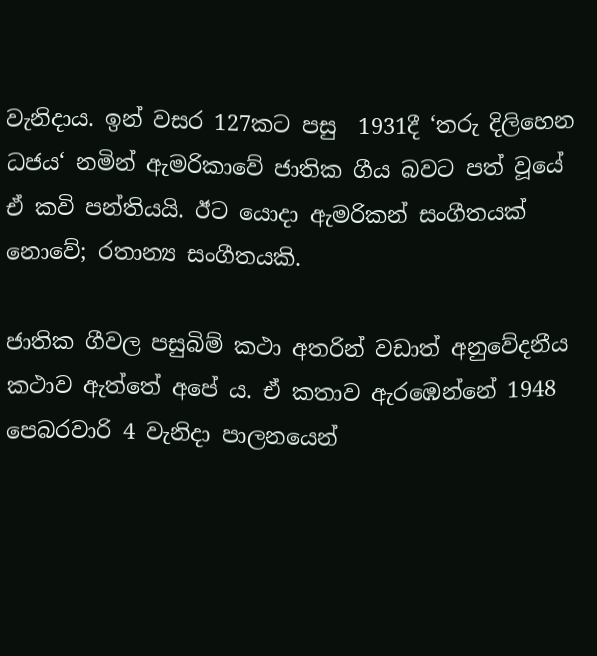වැනිදාය. ඉන් වසර 127කට පසු  1931දී ‘තරු දිලිහෙන ධජය‘ නමින් ඇමරිකාවේ ජාතික ගීය බවට පත් වූයේ ඒ කවි පන්තියයි. ඊට යොදා ඇමරිකන් සංගීතයක් නොවේ; රතාන්‍ය සංගීතයකි.

ජාතික ගීවල පසුබිම් කථා අතරින් වඩාත් අනුවේදනීය කථාව ඇත්තේ අපේ ය. ඒ කතාව ඇරඹෙන්නේ 1948 පෙබරවාරි 4 වැනිදා පාලනයෙන්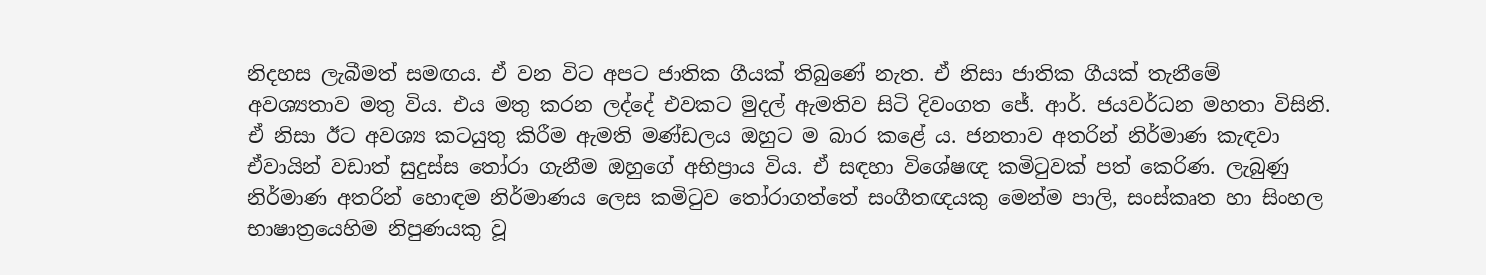නිදහස ලැබීමත් සමඟය. ඒ වන විට අපට ජාතික ගීයක් තිබුණේ නැත. ඒ නිසා ජාතික ගීයක් තැනීමේ අවශ්‍යතාව මතු විය. එය මතු කරන ලද්දේ එවකට මුදල් ඇමතිව සිටි දිවංගත ජේ. ආර්. ජයවර්ධන මහතා විසිනි. ඒ නිසා ඊට අවශ්‍ය කටයුතු කිරීම ඇමති මණ්ඩලය ඔහුට ම බාර කළේ ය. ජනතාව අතරින් නිර්මාණ කැඳවා ඒවායින් වඩාත් සුදුස්ස තෝරා ගැනීම ඔහුගේ අභිප්‍රාය විය. ඒ සඳහා විශේෂඥ කමිටුවක් පත් කෙරිණ. ලැබුණු නිර්මාණ අතරින් හොඳම නිර්මාණය ලෙස කමිටුව තෝරාගත්තේ සංගීතඥයකු මෙන්ම පාලි, සංස්කෘත හා සිංහල භාෂාත්‍රයෙහිම නිපුණයකු වූ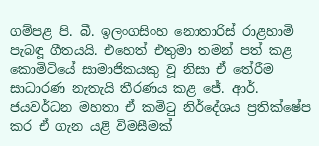ගම්පළ පි. බී. ඉලංගසිංහ නොතාරිස් රාළහාමි පැබඳූ ගීතයයි. එහෙත් එතුමා තමන් පත් කළ කොමිටියේ සාමාජිකයකු වූ නිසා ඒ තේරීම සාධාරණ නැතැයි තීරණය කළ ජේ. ආර්. ජයවර්ධන මහතා ඒ කමිටු නිර්දේශය ප්‍රතික්ෂේප කර ඒ ගැන යළි විමසීමක්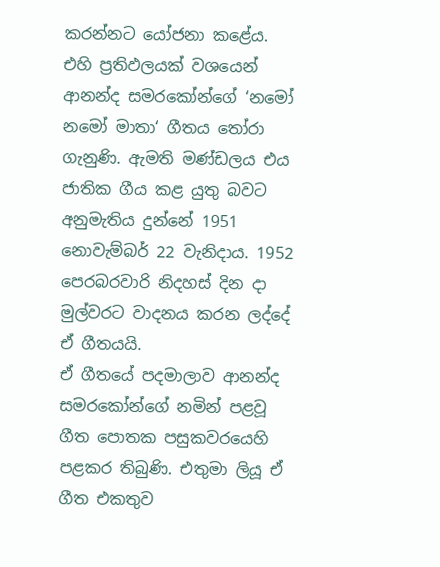කරන්නට යෝජනා කළේය. එහි ප්‍රතිඵලයක් වශයෙන් ආනන්ද සමරකෝන්ගේ ‘නමෝ නමෝ මාතා‘ ගීතය තෝරා ගැනුණි. ඇමති මණ්ඩලය එය ජාතික ගීය කළ යුතු බවට අනුමැතිය දුන්නේ 1951 නොවැම්බර් 22 වැනිදාය. 1952 පෙරබරවාරි නිදහස් දින දා මුල්වරට වාදනය කරන ලද්දේ ඒ ගීතයයි.
ඒ ගීතයේ පදමාලාව ආනන්ද සමරකෝන්ගේ නමින් පළවූ ගීත පොතක පසුකවරයෙහි පළකර තිබුණි. එතුමා ලියූ ඒ ගීත එකතුව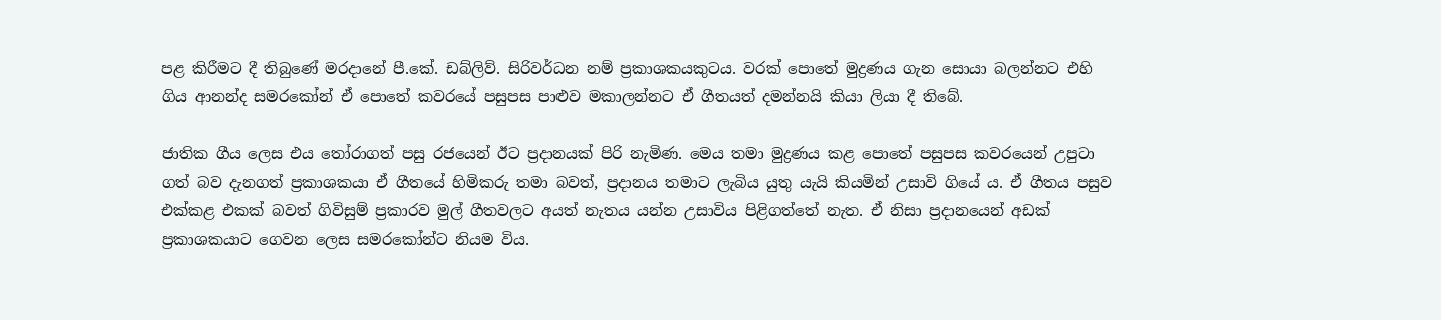පළ කිරීමට දී තිබුණේ මරදානේ පී.කේ. ඩබ්ලිව්. සිරිවර්ධන නම් ප්‍රකාශකයකුටය. වරක් පොතේ මුද්‍රණය ගැන සොයා බලන්නට එහි ගිය ආනන්ද සමරකෝන් ඒ පොතේ කවරයේ පසුපස පාළුව මකාලන්නට ඒ ගීතයත් දමන්නයි කියා ලියා දී තිබේ.

ජාතික ගීය ලෙස එය තෝරාගත් පසු රජයෙන් ඊට ප්‍රදානයක් පිරි නැමිණ. මෙය තමා මුද්‍රණය කළ පොතේ පසුපස කවරයෙන් උපුටා ගත් බව දැනගත් ප්‍රකාශකයා ඒ ගීතයේ හිමිකරු තමා බවත්, ප්‍රදානය තමාට ලැබිය යුතු යැයි කියමින් උසාවි ගියේ ය. ඒ ගීතය පසුව එක්කළ එකක් බවත් ගිවිසුම් ප්‍රකාරව මුල් ගීතවලට අයත් නැතය යන්න උසාවිය පිළිගත්තේ නැත. ඒ නිසා ප්‍රදානයෙන් අඩක් ප්‍රකාශකයාට ගෙවන ලෙස සමරකෝන්ට නියම විය.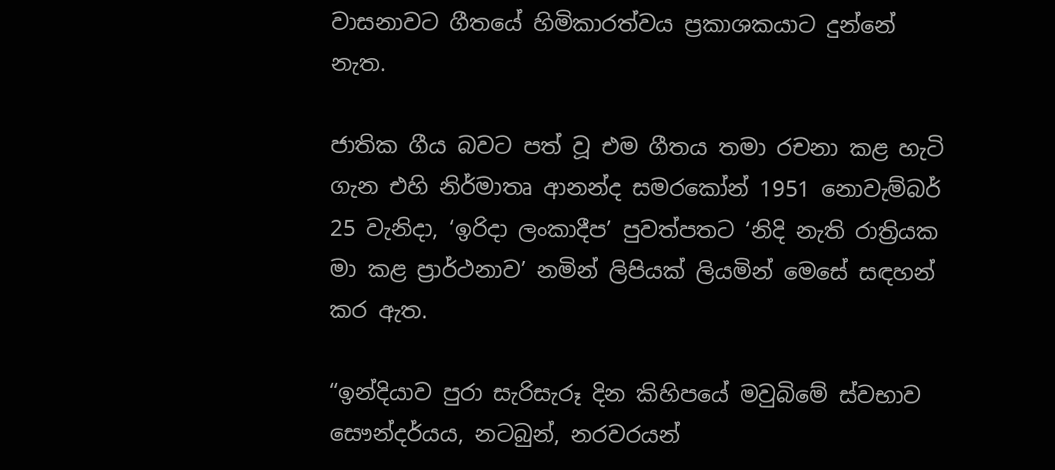වාසනාවට ගීතයේ හිමිකාරත්වය ප්‍රකාශකයාට දුන්නේ නැත.

ජාතික ගීය බවට පත් වූ එම ගීතය තමා රචනා කළ හැටි ගැන එහි නිර්මාතෘ ආනන්ද සමරකෝන් 1951 නොවැම්බර් 25 වැනිදා, ‘ඉරිදා ලංකාදීප’ පුවත්පතට ‘නිදි නැති රාත්‍රියක මා කළ ප්‍රාර්ථනාව’ නමින් ලිපියක් ලියමින් මෙසේ සඳහන් කර ඇත.

“ඉන්දියාව පුරා සැරිසැරූ දින කිහිපයේ මවුබිමේ ස්වභාව සෞන්දර්යය, නටබුන්, නරවරයන්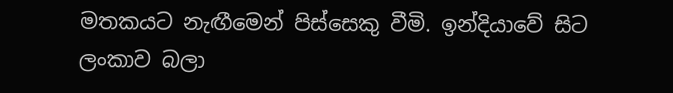මතකයට නැඟීමෙන් පිස්සෙකු වීමි. ඉන්දියාවේ සිට ලංකාව බලා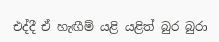එද්දී ඒ හැඟීම් යළි යළිත් බුර බුරා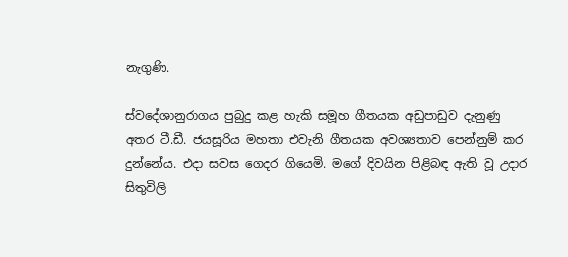නැගුණි.

ස්වදේශානුරාගය පුබුදු කළ හැකි සමූහ ගීතයක අඩුපාඩුව දැනුණු අතර ටී.ඩී. ජයසූරිය මහතා එවැනි ගීතයක අවශ්‍යතාව පෙන්නුම් කර දුන්නේය. එදා සවස ගෙදර ගියෙමි. මගේ දිවයින පිළිබඳ ඇති වූ උදාර සිතුවිලි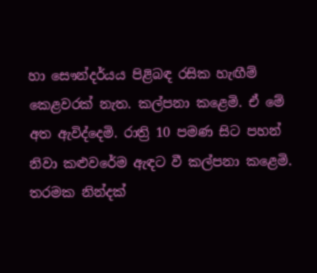හා සෞන්දර්යය පිළිබඳ රසික හැඟීම් කෙළවරක් නැත. කල්පනා කළෙමි. ඒ මේ අත ඇවිද්දෙමි. රාත්‍රි 10 පමණ සිට පහන් නිවා කළුවරේම ඇඳට වී කල්පනා කළෙමි. තරමක නින්දක්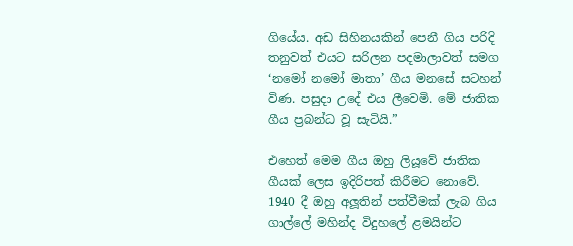ගියේය. අඩ සිහිනයකින් පෙනී ගිය පරිදි තනුවත් එයට සරිලන පදමාලාවත් සමග ‘නමෝ නමෝ මාතා’ ගීය මනසේ සටහන් විණ. පසුදා උදේ එය ලීවෙමි. මේ ජාතික ගීය ප්‍රබන්ධ වූ සැටියි.”

එහෙත් මෙම ගීය ඔහු ලියූවේ ජාතික ගීයක් ලෙස ඉදිරිපත් කිරීමට නොවේ. 1940 දී ඔහු අලූතින් පත්වීමක් ලැබ ගිය ගාල්ලේ මහින්ද විදුහලේ ළමයින්ට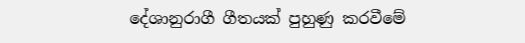දේශානුරාගී ගීතයක් පුහුණු කරවීමේ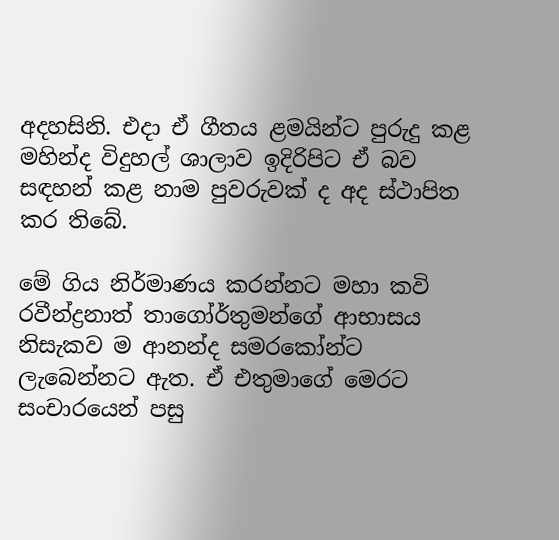අදහසිනි. එදා ඒ ගීතය ළමයින්ට පුරුදු කළ මහින්ද විදුහල් ශාලාව ඉදිරිපිට ඒ බව සඳහන් කළ නාම පුවරුවක් ද අද ස්ථාපිත කර තිබේ.

මේ ගිය නිර්මාණය කරන්නට මහා කවි රවීන්ද්‍රනාත් තාගෝර්තුමන්ගේ ආභාසය නිසැකව ම ආනන්ද සමරකෝන්ට ලැබෙන්නට ඇත. ඒ එතුමාගේ මෙරට සංචාරයෙන් පසු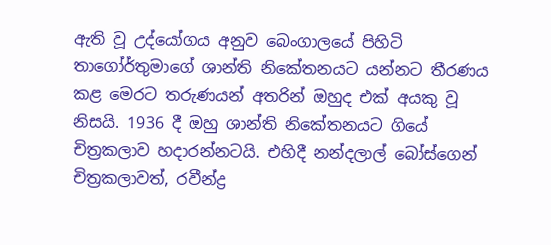ඇති වූ උද්යෝගය අනුව බෙංගාලයේ පිහිටි තාගෝර්තුමාගේ ශාන්ති නිකේතනයට යන්නට තීරණය කළ මෙරට තරුණයන් අතරින් ඔහුද එක් අයකු වූ නිසයි. 1936 දී ඔහු ශාන්ති නිකේතනයට ගියේ චිත්‍රකලාව හදාරන්නටයි. එහිදී නන්දලාල් බෝස්ගෙන් චිත්‍රකලාවත්, රවීන්ද්‍ර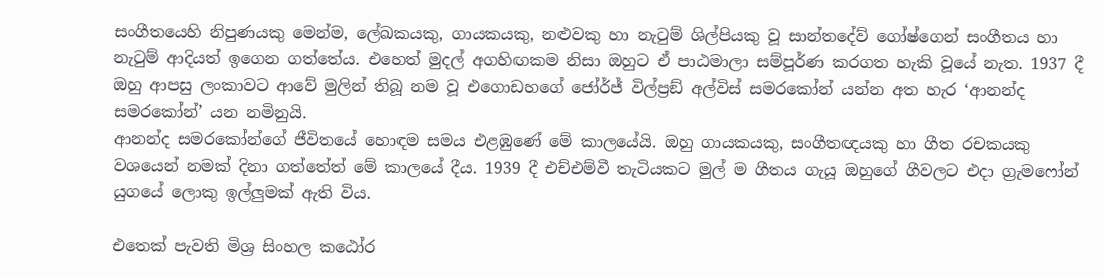සංගීතයෙහි නිපුණයකු මෙන්ම, ලේඛකයකු, ගායකයකු, නළුවකු හා නැටුම් ශිල්පියකු වූ සාන්තදේව් ගෝෂ්ගෙන් සංගීතය හා නැටුම් ආදියත් ඉගෙන ගත්තේය. එහෙත් මුදල් අගහිඟකම නිසා ඔහුට ඒ පාඨමාලා සම්පූර්ණ කරගත හැකි වූයේ නැත. 1937 දී ඔහු ආපසු ලංකාවට ආවේ මුලින් තිබූ නම වූ එගොඩහගේ ජෝර්ජ් විල්ප්‍රඞ් අල්විස් සමරකෝන් යන්න අත හැර ‘ආනන්ද සමරකෝන්’ යන නමිනුයි.
ආනන්ද සමරකෝන්ගේ ජීවිතයේ හොඳම සමය එළඹුණේ මේ කාලයේයි. ඔහු ගායකයකු, සංගීතඥයකු හා ගීත රචකයකු වශයෙන් නමක් දිනා ගත්තේත් මේ කාලයේ දීය. 1939 දී එච්එම්වී තැටියකට මුල් ම ගීතය ගැයූ ඔහුගේ ගීවලට එදා ග්‍රැමෆෝන් යුගයේ ලොකු ඉල්ලුමක් ඇති විය.

එතෙක් පැවති මිශ්‍ර සිංහල කඨෝර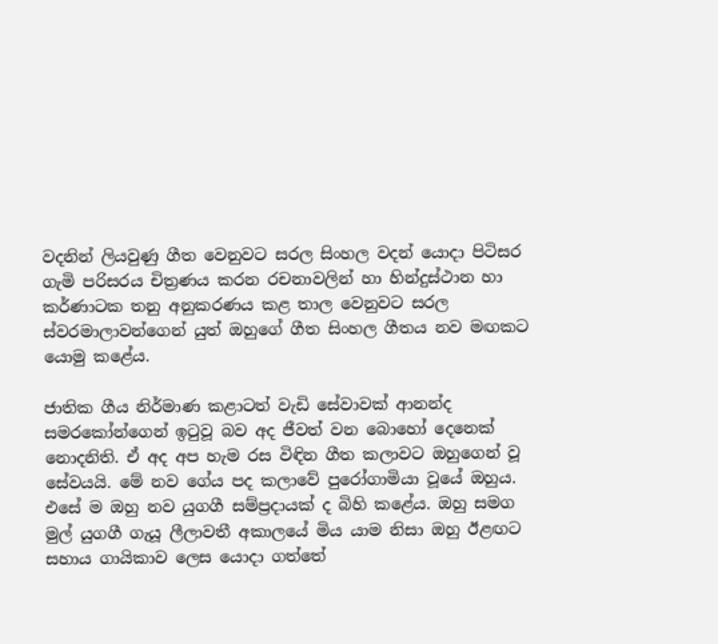වදනින් ලියවුණු ගීත වෙනුවට සරල සිංහල වදන් යොදා පිටිසර ගැමි පරිසරය චිත්‍රණය කරන රචනාවලින් හා හින්දුස්ථාන හා කර්ණාටක තනු අනුකරණය කළ තාල වෙනුවට සරල ස්වරමාලාවන්ගෙන් යුත් ඔහුගේ ගීත සිංහල ගීතය නව මඟකට යොමු කළේය.

ජාතික ගීය නිර්මාණ කළාටත් වැඩි සේවාවක් ආනන්ද සමරකෝන්ගෙන් ඉටුවූ බව අද ජීවත් වන බොහෝ දෙනෙක් නොදනිති. ඒ අද අප හැම රස විඳින ගීත කලාවට ඔහුගෙන් වූ සේවයයි. මේ නව ගේය පද කලාවේ පුරෝගාමියා වූයේ ඔහුය. එසේ ම ඔහු නව යුගගී සම්ප්‍රදායක් ද බිහි කළේය. ඔහු සමග මුල් යුගගී ගැයූ ලීලාවතී අකාලයේ මිය යාම නිසා ඔහු ඊළඟට සහාය ගායිකාව ලෙස යොදා ගත්තේ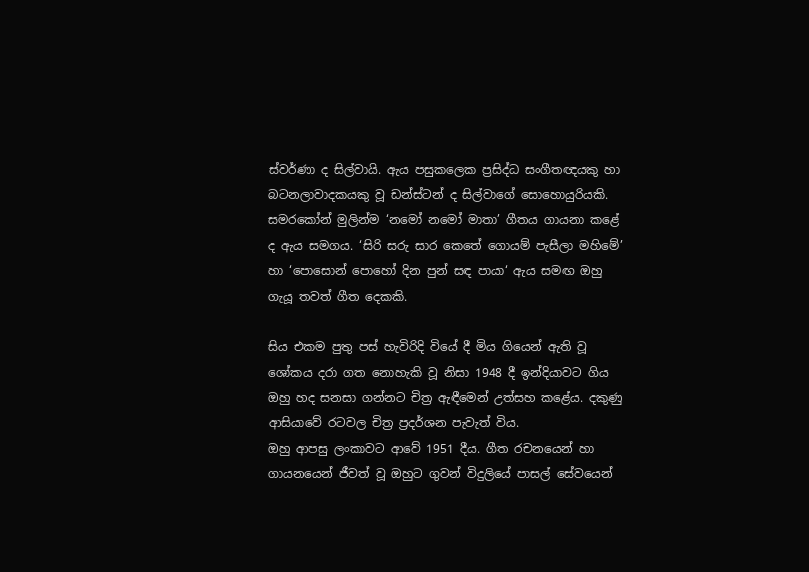ස්වර්ණා ද සිල්වායි. ඇය පසුකලෙක ප්‍රසිද්ධ සංගීතඥයකු හා බටනලාවාදකයකු වූ ඩන්ස්ටන් ද සිල්වාගේ සොහොයුරියකි. සමරකෝන් මුලින්ම ‘නමෝ නමෝ මාතා’ ගීතය ගායනා කළේ ද ඇය සමගය. ‘සිරි සරු සාර කෙතේ ගොයම් පැසීලා මහිමේ’ හා ‘පොසොන් පොහෝ දින පුන් සඳ පායා‘ ඇය සමඟ ඔහු ගැයූ තවත් ගීත දෙකකි.

සිය එකම පුතු පස් හැවිරිදි වියේ දී මිය ගියෙන් ඇති වූ ශෝකය දරා ගත නොහැකි වූ නිසා 1948 දී ඉන්දියාවට ගිය ඔහු හද සනසා ගන්නට චිත්‍ර ඇඳීමෙන් උත්සහ කළේය. දකුණු ආසියාවේ රටවල චිත්‍ර ප්‍රදර්ශන පැවැත් විය.
ඔහු ආපසු ලංකාවට ආවේ 1951 දීය. ගීත රචනයෙන් හා ගායනයෙන් ජීවත් වූ ඔහුට ගුවන් විදුලියේ පාසල් සේවයෙන්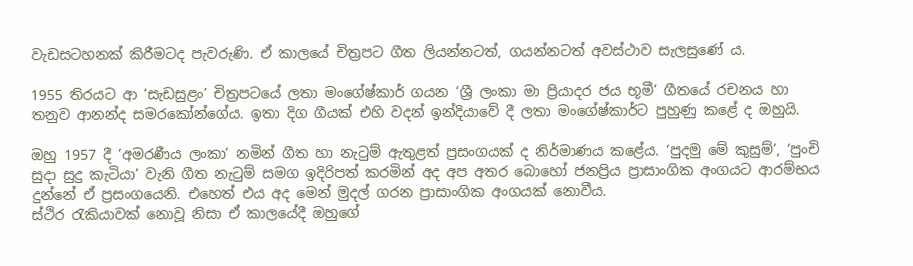වැඩසටහනක් කිරීමටද පැවරුණි. ඒ කාලයේ චිත්‍රපට ගීත ලියන්නටත්, ගයන්නටත් අවස්ථාව සැලසුණේ ය.

1955 තිරයට ආ ‘සැඩසුළං’ චිත්‍රපටයේ ලතා මංගේෂ්කාර් ගයන ‘ශ්‍රී ලංකා මා ප්‍රියාදර ජය භූමී’ ගීතයේ රචනය හා තනුව ආනන්ද සමරකෝන්ගේය. ඉතා දිග ගීයක් එහි වදන් ඉන්දියාවේ දී ලතා මංගේෂ්කාර්ට පුහුණු කළේ ද ඔහුයි.

ඔහු 1957 දී ‘අමරණීය ලංකා’ නමින් ගීත හා නැටුම් ඇතුළත් ප්‍රසංගයක් ද නිර්මාණය කළේය. ‘පුදමු මේ කුසුම්’, ‘පුංචි සුදා සුදු කැටියා’ වැනි ගීත නැටුම් සමග ඉදිරිපත් කරමින් අද අප අතර බොහෝ ජනප්‍රිය ප්‍රාසාංගික අංගයට ආරම්භය දුන්නේ ඒ ප්‍රසංගයෙනි. එහෙත් එය අද මෙන් මුදල් ගරන ප්‍රාසාංගික අංගයක් නොවීය.
ස්ථිර රැකියාවක් නොවූ නිසා ඒ කාලයේදී ඔහුගේ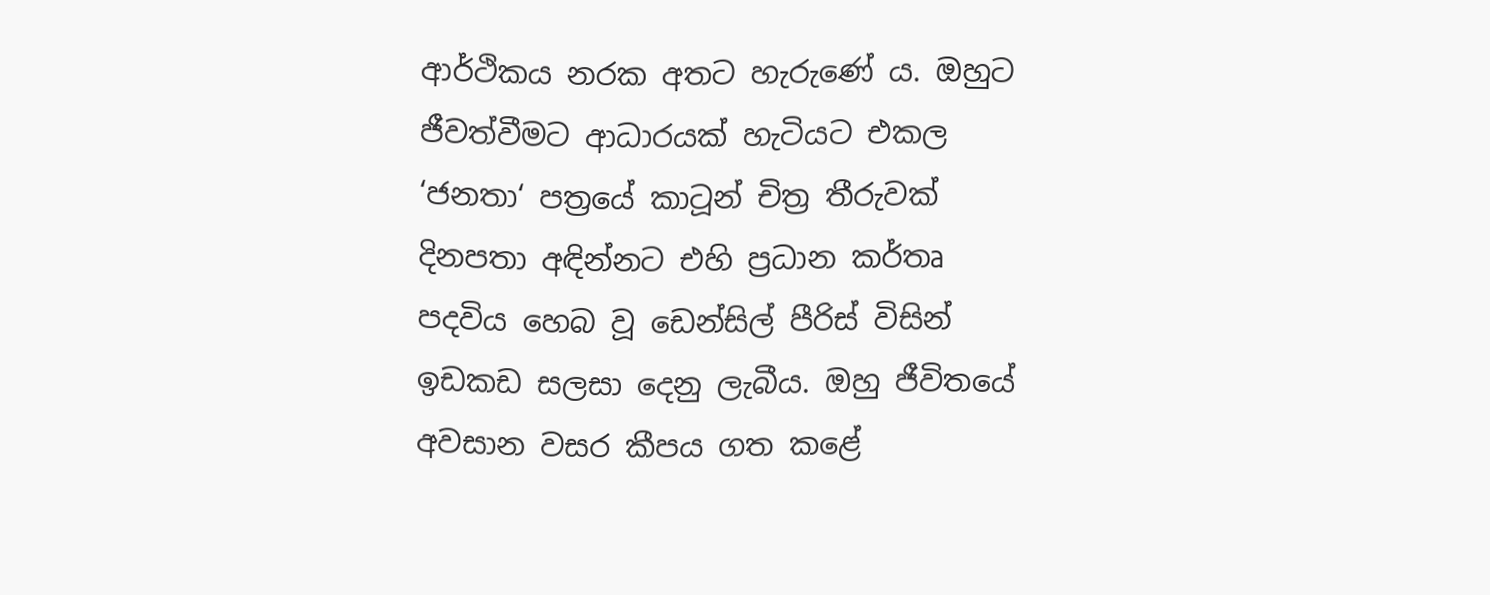ආර්ථිකය නරක අතට හැරුණේ ය. ඔහුට ජීවත්වීමට ආධාරයක් හැටියට එකල ‘ජනතා‘ පත්‍රයේ කාටූන් චිත්‍ර තීරුවක් දිනපතා අඳින්නට එහි ප්‍රධාන කර්තෘ පදවිය හෙබ වූ ඩෙන්සිල් පීරිස් විසින් ඉඩකඩ සලසා දෙනු ලැබීය. ඔහු ජීවිතයේ අවසාන වසර කීපය ගත කළේ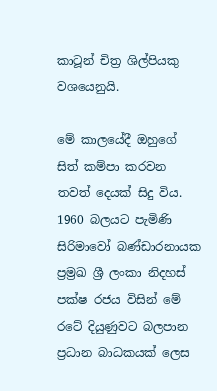කාටූන් චිත්‍ර ශිල්පියකු වශයෙනුයි.

මේ කාලයේදී ඔහුගේ සිත් කම්පා කරවන තවත් දෙයක් සිදු විය. 1960 බලයට පැමිණි සිරිමාවෝ බණ්ඩාරනායක ප්‍රම්‍රඛ ශ්‍රී ලංකා නිදහස් පක්ෂ රජය විසින් මේ රටේ දියුණුවට බලපාන ප්‍රධාන බාධකයක් ලෙස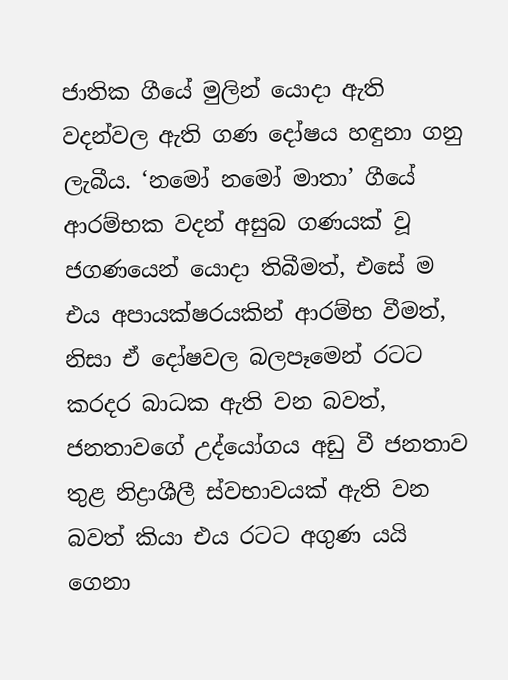ජාතික ගීයේ මුලින් යොදා ඇති වදන්වල ඇති ගණ දෝෂය හඳුනා ගනු ලැබීය. ‘නමෝ නමෝ මාතා’ ගීයේ ආරම්භක වදන් අසුබ ගණයක් වූ ජගණයෙන් යොදා තිබීමත්, එසේ ම එය අපායක්ෂරයකින් ආරම්භ වීමත්, නිසා ඒ දෝෂවල බලපෑමෙන් රටට කරදර බාධක ඇති වන බවත්, ජනතාවගේ උද්යෝගය අඩු වී ජනතාව තුළ නිද්‍රාශීලී ස්වභාවයක් ඇති වන බවත් කියා එය රටට අගුණ යයි ගෙනා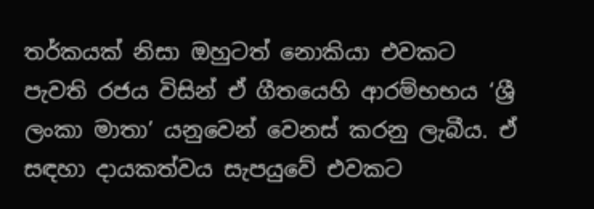තර්කයක් නිසා ඔහුටත් නොකියා එවකට පැවති රජය විසින් ඒ ගීතයෙහි ආරම්භභය ‘ශ්‍රී ලංකා මාතා’ යනුවෙන් වෙනස් කරනු ලැබීය. ඒ සඳහා දායකත්වය සැපයුවේ එවකට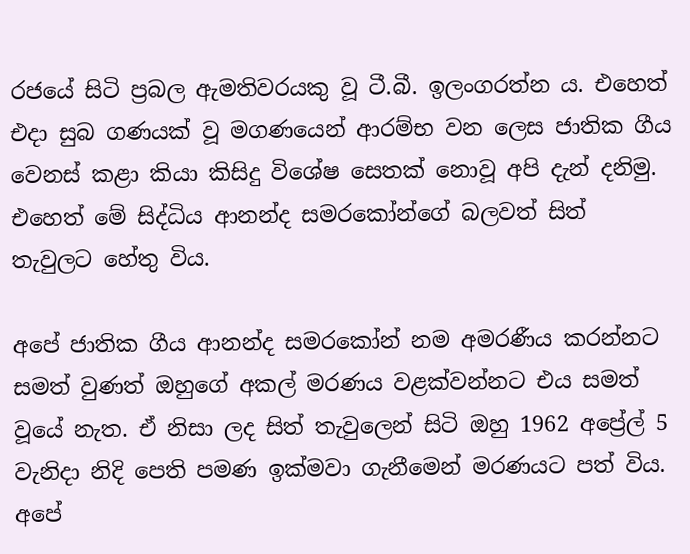රජයේ සිටි ප්‍රබල ඇමතිවරයකු වූ ටී.බී. ඉලංගරත්න ය. එහෙත් එදා සුබ ගණයක් වූ මගණයෙන් ආරම්භ වන ලෙස ජාතික ගීය වෙනස් කළා කියා කිසිදු විශේෂ සෙතක් නොවූ අපි දැන් දනිමු. එහෙත් මේ සිද්ධිය ආනන්ද සමරකෝන්ගේ බලවත් සිත් තැවුලට හේතු විය.

අපේ ජාතික ගීය ආනන්ද සමරකෝන් නම අමරණීය කරන්නට සමත් වුණත් ඔහුගේ අකල් මරණය වළක්වන්නට එය සමත් වූයේ නැත. ඒ නිසා ලද සිත් තැවුලෙන් සිටි ඔහු 1962 අප්‍රේල් 5 වැනිදා නිදි පෙති පමණ ඉක්මවා ගැනීමෙන් මරණයට පත් විය. අපේ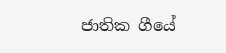ජාතික ගීයේ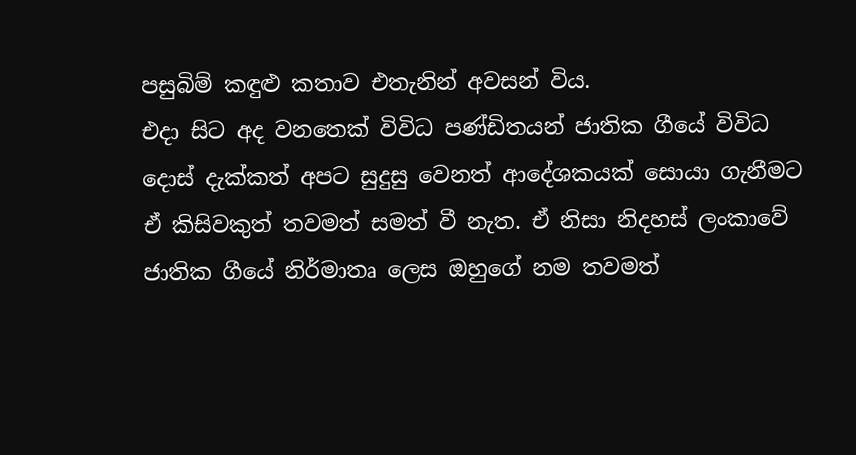පසුබිම් කඳුළු කතාව එතැනින් අවසන් විය.
එදා සිට අද වනතෙක් විවිධ පණ්ඩිතයන් ජාතික ගීයේ විවිධ දොස් දැක්කත් අපට සුදුසු වෙනත් ආදේශකයක් සොයා ගැනීමට ඒ කිසිවකුත් තවමත් සමත් වී නැත. ඒ නිසා නිදහස් ලංකාවේ ජාතික ගීයේ නිර්මාතෘ ලෙස ඔහුගේ නම තවමත්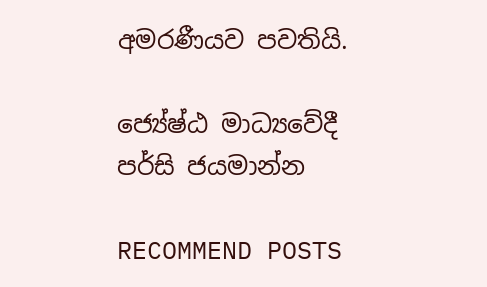අමරණීයව පවතියි.

ජ්‍යේෂ්ඨ මාධ්‍යවේදී
පර්සි ජයමාන්න

RECOMMEND POSTS